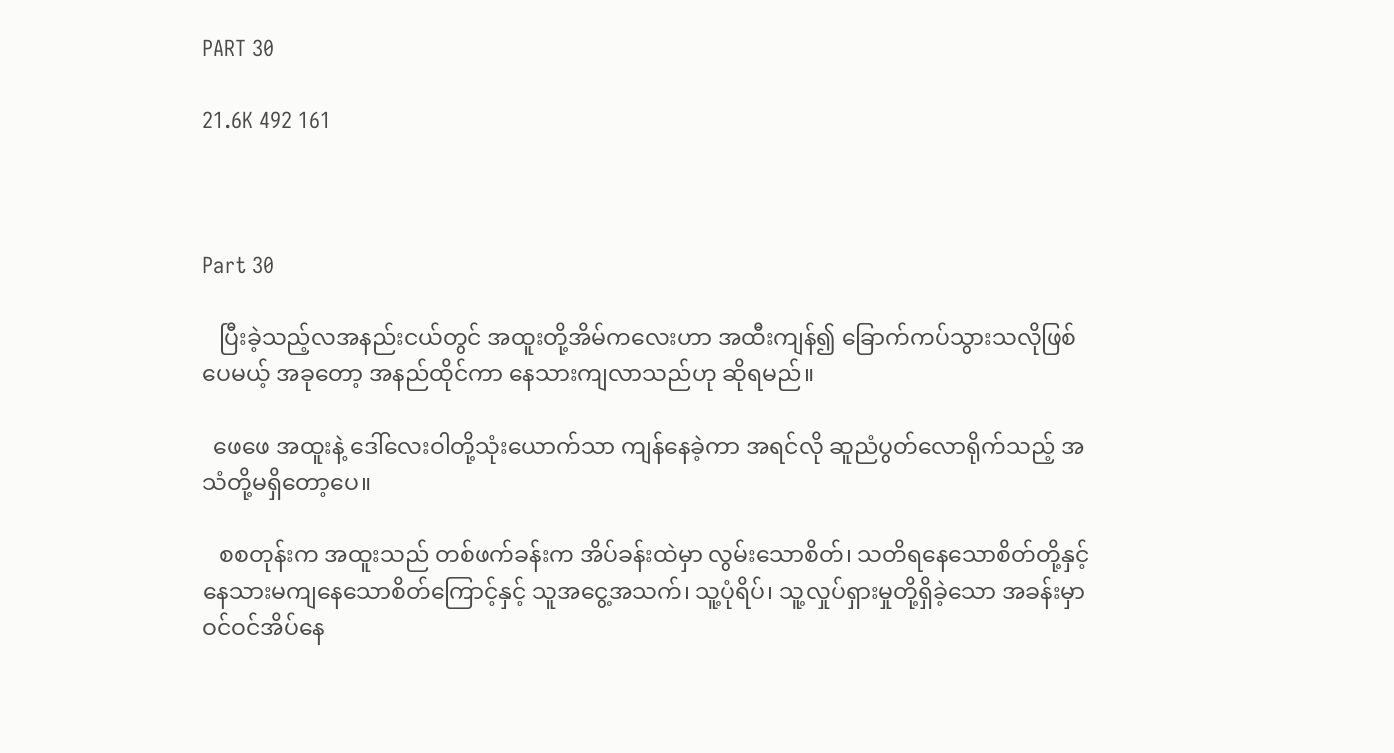PART 30

21.6K 492 161



Part 30

   ပြီးခဲ့သည့်လအနည်းငယ်တွင် အထူးတို့အိမ်ကလေးဟာ အထီးကျန်၍ ခြောက်ကပ်သွားသလိုဖြစ်ပေမယ့် အခုတော့ အနည်ထိုင်ကာ နေသားကျလာသည်ဟု ဆိုရမည်။

  ဖေဖေ အထူးနဲ့ ဒေါ်‌လေးဝါတို့သုံးယောက်သာ ကျန်နေခဲ့ကာ အရင်လို ဆူညံပွတ်လောရိုက်သည့် အသံတို့မရှိတော့ပေ။

   စစတုန်းက အထူးသည် တစ်ဖက်ခန်းက အိပ်ခန်းထဲမှာ လွမ်းသောစိတ်၊ သတိရနေသောစိတ်တို့နှင့် နေသားမကျနေသောစိတ်ကြောင့်နှင့် သူအငွေ့အသက်၊ သူ့ပုံရိပ်၊ သူ့လှုပ်ရှားမှုတို့ရှိခဲ့သော အခန်းမှာ ဝင်ဝင်အိပ်နေ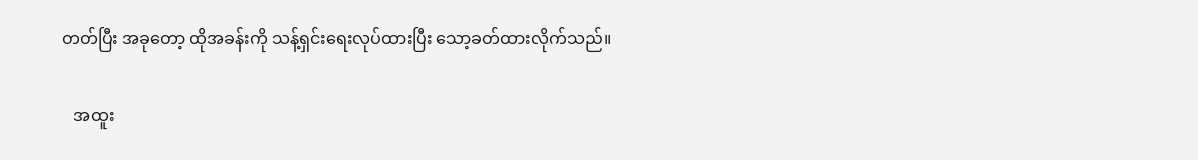တတ်ပြီး အခုတော့ ထိုအခန်းကို သန့်ရှင်းရေးလုပ်ထားပြီး သော့ခတ်ထားလိုက်သည်။

   အထူး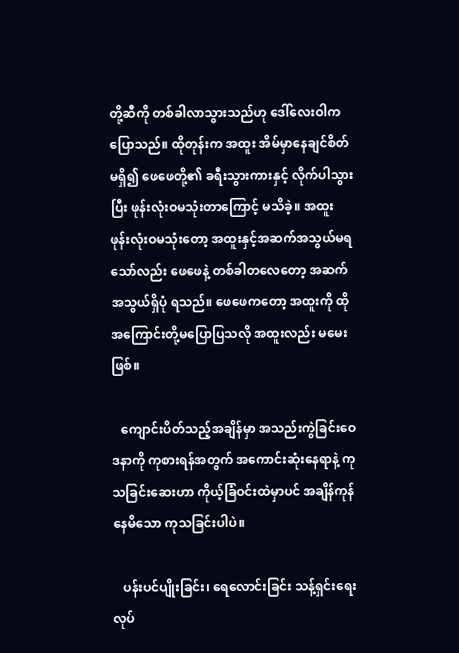တို့ဆီကို တစ်ခါလာသွားသည်ဟု ဒေါ်လေးဝါကပြောသည်။ ထိုတုန်းက အထူး အိမ်မှာနေချင်စိတ်မရှိ၍ ဖေဖေတို့၏ ခရီးသွားကားနှင့် လိုက်ပါသွားပြီး ဖုန်းလုံးဝမသုံးတာကြောင့် မသိခဲ့။ အထူး ဖုန်းလုံးဝမသုံးတော့ ‌အထူးနှင့်အဆက်အသွယ်မရသော်လည်း ဖေဖေနဲ့ တစ်ခါတလေတော့ အဆက်အသွယ်ရှိပုံ ရသည်။ ဖေဖေကတော့ အထူးကို ထိုအကြောင်းတို့မပြောပြသလို အထူးလည်း မမေးဖြစ်။

   ကျောင်းပိတ်သည့်အချိန်မှာ အသည်းကွဲခြင်းဝေဒနာကို ကုစားရန်အတွက် အကောင်းဆုံး‌နေရာနဲ့ ကုသခြင်းဆေးဟာ ကိုယ့်ခြံဝင်းထဲမှာပင် အချိန်ကုန်နေမိသော ကုသခြင်းပါပဲ။

   ပန်းပင်ပျိုးခြင်း၊ ရေလောင်းခြင်း သန့်ရှင်းရေးလုပ်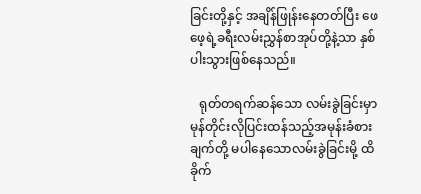ခြင်းတို့နှင့် အချိန်ဖြုန်းနေတတ်ပြီး ဖေဖေ့ရဲ့ခရီးလမ်းညွှန်စာအုပ်တို့နဲ့သာ နှစ်ပါးသွားဖြစ်နေသည်။

   ရုတ်တရက်ဆန်သော လမ်းခွဲခြင်းမှာ မုန်တိုင်းလိုပြင်းထန်‌သည့်အမုန်းခံစားချက်တို့ မပါနေသောလမ်းခွဲခြင်းမို့ ထိခိုက်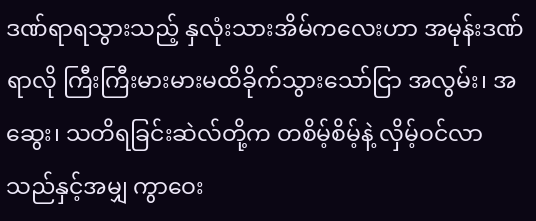ဒဏ်ရာရသွားသည့် နှလုံးသားအိမ်က‌လေးဟာ အမုန်းဒဏ်ရာလို ကြီးကြီးမားမားမထိခိုက်သွားသော်ငြာ အလွမ်း၊ အဆွေး၊ သတိရခြင်းဆဲလ်တို့က တစိမ့်စိမ့်နဲ့ လှိမ့်ဝင်လာသည်နှင့်အမျှ ကွာဝေး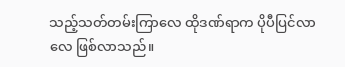သည့်သတ်တမ်းကြာလေ ထိုဒဏ်ရာက ပိုပီပြင်လာလေ ဖြစ်လာသည်။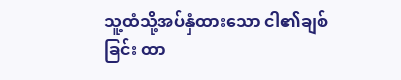သူ့ထံသို့အပ်နှံထားသော ငါ၏ချစ်ခြင်း ထာ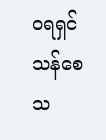ဝရရှင်သန်စေသ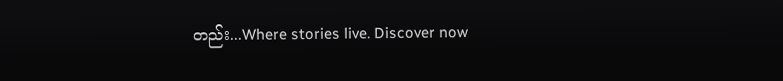တည်း...Where stories live. Discover now